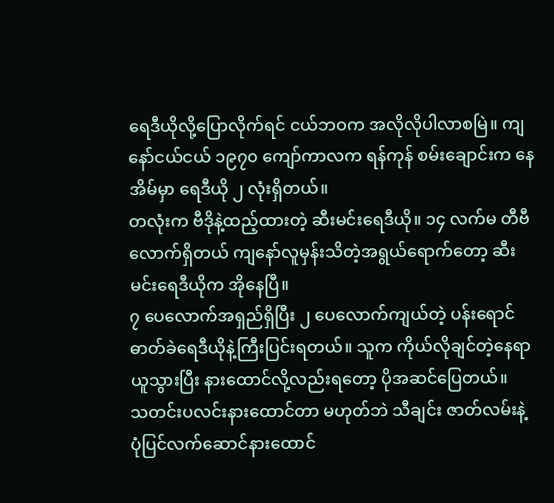ရေဒီယိုလို့ပြောလိုက်ရင် ငယ်ဘဝက အလိုလိုပါလာစမြဲ။ ကျနော်ငယ်ငယ် ၁၉၇၀ ကျော်ကာလက ရန်ကုန် စမ်းချောင်းက နေအိမ်မှာ ရေဒီယို ၂ လုံးရှိတယ်။
တလုံးက ဗီဒိုနဲ့ထည့်ထားတဲ့ ဆီးမင်းရေဒီယို။ ၁၄ လက်မ တီဗီလောက်ရှိတယ် ကျနော်လူမှန်းသိတဲ့အရွယ်ရောက်တော့ ဆီးမင်းရေဒီယိုက အိုနေပြီ။
၇ ပေလောက်အရှည်ရှိပြီး ၂ ပေလောက်ကျယ်တဲ့ ပန်းရောင်ဓာတ်ခဲရေဒီယိုနဲ့ကြီးပြင်းရတယ်။ သူက ကိုယ်လိုချင်တဲ့နေရာယူသွားပြီး နားထောင်လို့လည်းရတော့ ပိုအဆင်ပြေတယ်။
သတင်းပလင်းနားထောင်တာ မဟုတ်ဘဲ သီချင်း ဇာတ်လမ်းနဲ့ ပုံပြင်လက်ဆောင်နားထောင်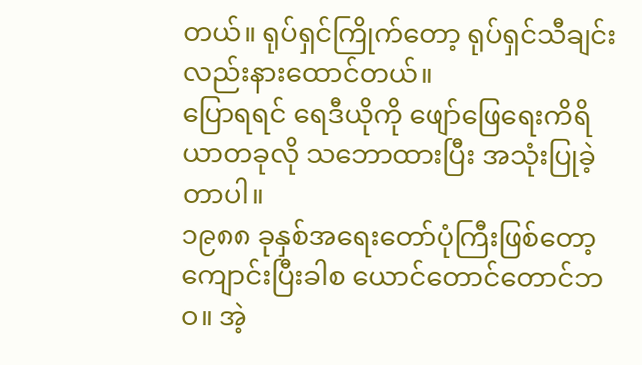တယ်။ ရုပ်ရှင်ကြိုက်တော့ ရုပ်ရှင်သီချင်းလည်းနားထောင်တယ်။
ပြောရရင် ရေဒီယိုကို ဖျော်ဖြေရေးကိရိယာတခုလို သဘောထားပြီး အသုံးပြုခဲ့တာပါ။
၁၉၈၈ ခုနှစ်အရေးတော်ပုံကြီးဖြစ်တော့ ကျောင်းပြီးခါစ ယောင်တောင်တောင်ဘဝ။ အဲ့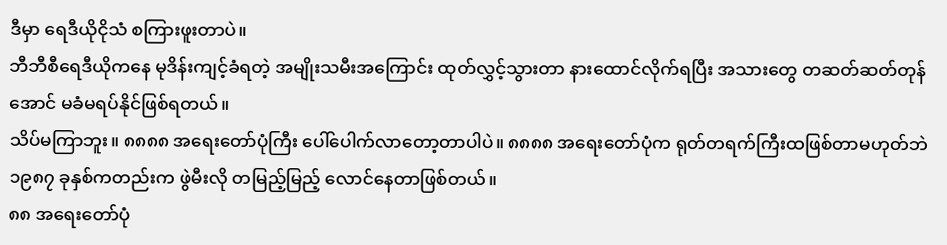ဒီမှာ ရေဒီယိုငိုသံ စကြားဖူးတာပဲ။
ဘီဘီစီရေဒီယိုကနေ မုဒိန်းကျင့်ခံရတဲ့ အမျိုးသမီးအကြောင်း ထုတ်လွှင့်သွားတာ နားထောင်လိုက်ရပြီး အသားတွေ တဆတ်ဆတ်တုန်အောင် မခံမရပ်နိုင်ဖြစ်ရတယ်။
သိပ်မကြာဘူး။ ၈၈၈၈ အရေးတော်ပုံကြီး ပေါ်ပေါက်လာတော့တာပါပဲ။ ၈၈၈၈ အရေးတော်ပုံက ရုတ်တရက်ကြီးထဖြစ်တာမဟုတ်ဘဲ ၁၉၈၇ ခုနှစ်ကတည်းက ဖွဲမီးလို တမြည့်မြည့် လောင်နေတာဖြစ်တယ်။
၈၈ အရေးတော်ပုံ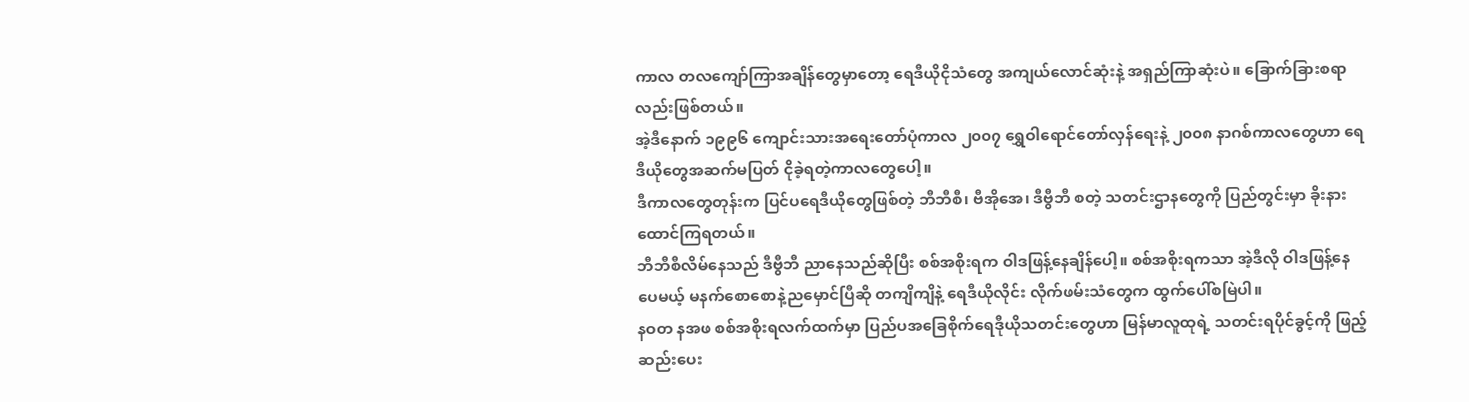ကာလ တလကျော်ကြာအချိန်တွေမှာတော့ ရေဒီယိုငိုသံတွေ အကျယ်လောင်ဆုံးနဲ့ အရှည်ကြာဆုံးပဲ။ ခြောက်ခြားစရာလည်းဖြစ်တယ်။
အဲ့ဒီနောက် ၁၉၉၆ ကျောင်းသားအရေးတော်ပုံကာလ ၂၀၀၇ ရွှေဝါရောင်တော်လှန်ရေးနဲ့ ၂၀၀၈ နာဂစ်ကာလတွေဟာ ရေဒီယိုတွေအဆက်မပြတ် ငိုခဲ့ရတဲ့ကာလတွေပေါ့။
ဒီကာလတွေတုန်းက ပြင်ပရေဒီယိုတွေဖြစ်တဲ့ ဘီဘီစီ၊ ဗီအိုအေ၊ ဒီဗွီဘီ စတဲ့ သတင်းဌာနတွေကို ပြည်တွင်းမှာ ခိုးနားထောင်ကြရတယ်။
ဘီဘီစီလိမ်နေသည် ဒီဗွီဘီ ညာနေသည်ဆိုပြီး စစ်အစိုးရက ဝါဒဖြန့်နေချိန်ပေါ့။ စစ်အစိုးရကသာ အဲ့ဒီလို ဝါဒဖြန့်နေပေမယ့် မနက်စောစောနဲ့ညမှောင်ပြီဆို တကျိကျိနဲ့ ရေဒီယိုလိုင်း လိုက်ဖမ်းသံတွေက ထွက်ပေါ်စမြဲပါ။
နဝတ နအဖ စစ်အစိုးရလက်ထက်မှာ ပြည်ပအခြေစိုက်ရေဒီုယိုသတင်းတွေဟာ မြန်မာလူထုရဲ့ သတင်းရပိုင်ခွင့်ကို ဖြည့်ဆည်းပေး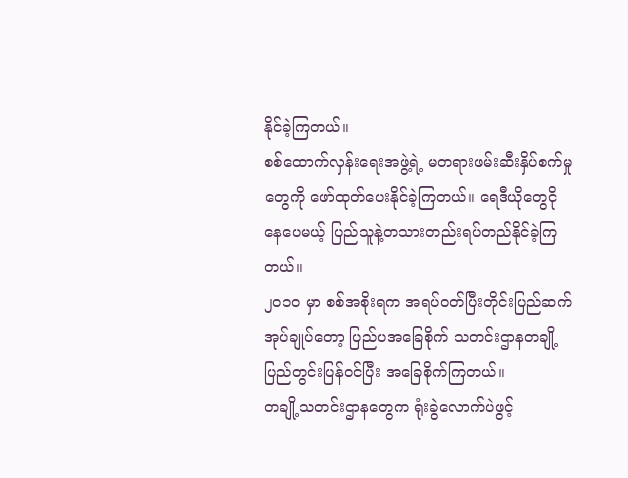နိုင်ခဲ့ကြတယ်။
စစ်ထောက်လှန်းရေးအဖွဲ့ရဲ့ မတရားဖမ်းဆီးနှိပ်စက်မှုတွေကို ဖော်ထုတ်ပေးနိုင်ခဲ့ကြတယ်။ ရေဒီယိုတွေငိုနေပေမယ့် ပြည်သူနဲ့တသားတည်းရပ်တည်နိုင်ခဲ့ကြတယ်။
၂၀၁၀ မှာ စစ်အစိုးရက အရပ်ဝတ်ပြီးတိုင်းပြည်ဆက်အုပ်ချုပ်တော့ ပြည်ပအခြေစိုက် သတင်းဌာနတချို့ ပြည်တွင်းပြန်ဝင်ပြီး အခြေစိုက်ကြတယ်။
တချို့သတင်းဌာနတွေက ရုံးခွဲလောက်ပဲဖွင့်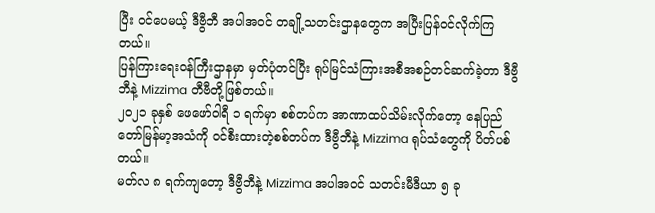ပြီး ဝင်ပေမယ့် ဒီဗွီဘီ အပါအဝင် တချို့သတင်းဌာနတွေက အပြီးပြန်ဝင်လိုက်ကြတယ်။
ပြန်ကြားရေးဝန်ကြီးဌာနမှာ မှတ်ပုံတင်ပြီး ရုပ်မြင်သံကြားအစီအစဉ်တင်ဆက်ခဲ့တာ ဒီဗွီဘီနဲ့ Mizzima တီဗီတို့ဖြစ်တယ်။
၂၀၂၁ ခုနှစ် ဖေဖော်ဝါရီ ၁ ရက်မှာ စစ်တပ်က အာဏာထပ်သိမ်းလိုက်တော့ နေပြည်တော်မြန်မာ့အသံကို ဝင်စီးထားတဲ့စစ်တပ်က ဒီဗွီဘီနဲ့ Mizzima ရုပ်သံတွေကို ပိတ်ပစ်တယ်။
မတ်လ ၈ ရက်ကျတော့ ဒီဗွီဘီနဲ့ Mizzima အပါအဝင် သတင်းမီဒီယာ ၅ ခု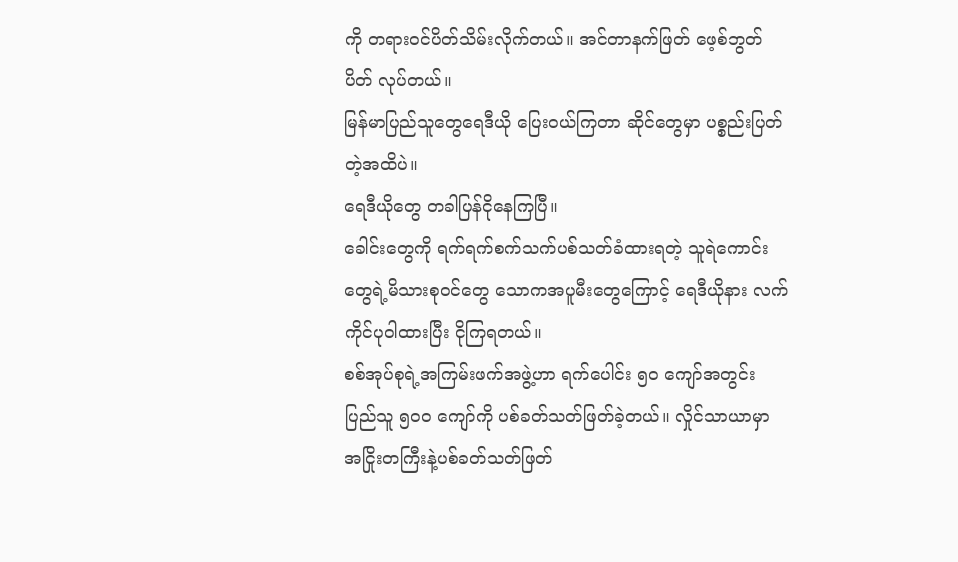ကို တရားဝင်ပိတ်သိမ်းလိုက်တယ်။ အင်တာနက်ဖြတ် ဖေ့စ်ဘွတ်ပိတ် လုပ်တယ်။
မြန်မာပြည်သူတွေရေဒီယို ပြေးဝယ်ကြတာ ဆိုင်တွေမှာ ပစ္စည်းပြတ်တဲ့အထိပဲ။
ရေဒီယိုတွေ တခါပြန်ငိုနေကြပြီ။
ခေါင်းတွေကို ရက်ရက်စက်သက်ပစ်သတ်ခံထားရတဲ့ သူရဲကောင်းတွေရဲ့မိသားစုဝင်တွေ သောကအပူမီးတွေကြောင့် ရေဒီယိုနား လက်ကိုင်ပုဝါထားပြီး ငိုကြရတယ်။
စစ်အုပ်စုရဲ့အကြမ်းဖက်အဖွဲ့ဟာ ရက်ပေါင်း ၅၀ ကျော်အတွင်း ပြည်သူ ၅၀၀ ကျော်ကို ပစ်ခတ်သတ်ဖြတ်ခဲ့တယ်။ လှိုင်သာယာမှာ အငြိုးတကြီးနဲ့ပစ်ခတ်သတ်ဖြတ်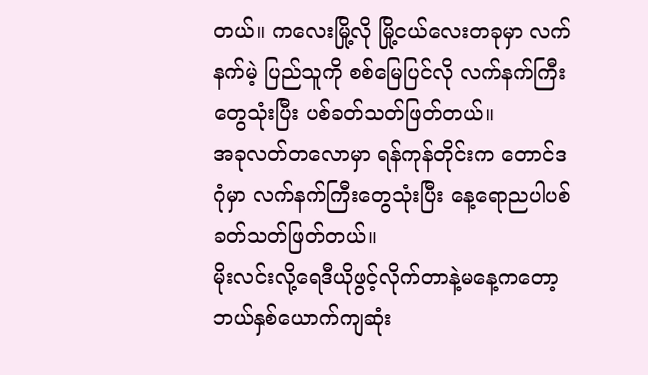တယ်။ ကလေးမြို့လို မြို့ငယ်လေးတခုမှာ လက်နက်မဲ့ ပြည်သူကို စစ်မြေပြင်လို လက်နက်ကြီးတွေသုံးပြီး ပစ်ခတ်သတ်ဖြတ်တယ်။
အခုလတ်တလောမှာ ရန်ကုန်တိုင်းက တောင်ဒဂုံမှာ လက်နက်ကြီးတွေသုံးပြီး နေ့ရောညပါပစ်ခတ်သတ်ဖြတ်တယ်။
မိုးလင်းလို့ရေဒီယိုဖွင့်လိုက်တာနဲ့မနေ့ကတော့ ဘယ်နှစ်ယောက်ကျဆုံး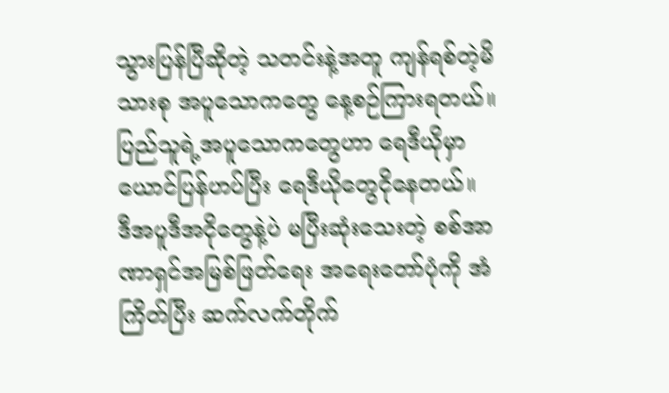သွားပြန်ပြီဆိုတဲ့ သတင်းနဲ့အတူ ကျန်ရစ်တဲ့မိသားစု အပူသောကတွေ နေ့စဉ်ကြားရတယ်။
ပြည်သူရဲ့အပူသောကတွေဟာ ရေဒီယိုမှာ ယောင်ပြန်ဟပ်ပြီး ရေဒီယိုတွေငိုနေတယ်။
ဒီအပူဒီအငိုတွေနဲ့ပဲ မပြီးဆုံးသေးတဲ့ စစ်အာဏာရှင်အမြစ်ဖြတ်ရေး အရေးတော်ပုံကို အံကြိတ်ပြီး ဆက်လက်တိုက်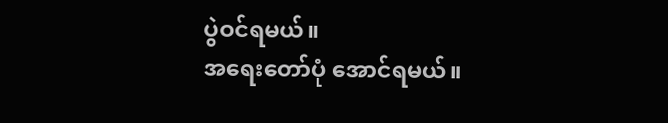ပွဲဝင်ရမယ်။
အရေးတော်ပုံ အောင်ရမယ်။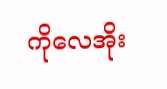ကိုလေအိုး